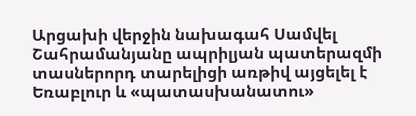Արցախի վերջին նախագահ Սամվել Շահրամանյանը ապրիլյան պատերազմի տասներորդ տարելիցի առթիվ այցելել է Եռաբլուր և «պատասխանատու»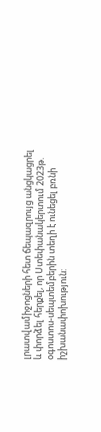լրատվամիջոցների հետ ճեպազրույց անցկացրել և փորձել հերքել, որ Ստեփանակերտում 2023թ. օգոստոս-սեպտեմբերին տեղի է ունեցել բռնի իշխանափոխություն: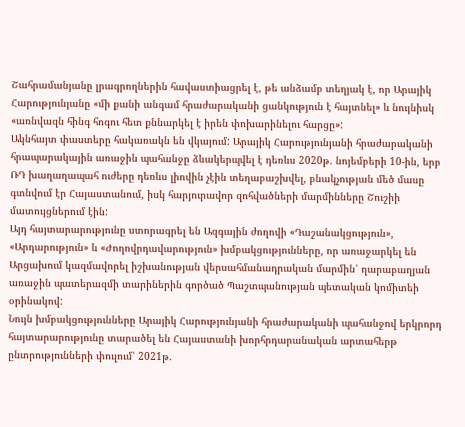Շահրամանյանը լրագրողներին հավաստիացրել է, թե անձամբ տեղյակ է, որ Արայիկ Հարությունյանը «մի քանի անգամ հրաժարականի ցանկություն է հայտնել» և նույնիսկ «առնվազն հինգ հոգու հետ քննարկել է իրեն փոխարինելու հարցը»:
Ակնհայտ փաստերը հակառակն են վկայում: Արայիկ Հարությունյանի հրաժարականի հրապարակային առաջին պահանջը ձևակերպվել է դեռևս 2020թ. նոյեմբերի 10-ին, երբ ՌԴ խաղաղապահ ուժերը դեռևս լիովին չէին տեղաբաշխվել, բնակչության մեծ մասը գտնվում էր Հայաստանում, իսկ հարյուրավոր զոհվածների մարմինները Շուշիի մատույցներում էին:
Այդ հայտարարությունը ստորագրել են Ազգային ժողովի «Դաշանակցություն», «Արդարություն» և «Ժողովրդավարություն» խմբակցությունները, որ առաջարկել են Արցախում կազմավորել իշխանության վերսահմանադրական մարմին՝ ղարաբաղյան առաջին պատերազմի տարիներին գործած Պաշտպանության պետական կոմիտեի օրինակով:
Նույն խմբակցությունները Արայիկ Հարությունյանի հրաժարականի պահանջով երկրորդ հայտարարությունը տարածել են Հայաստանի խորհրդարանական արտահերթ ընտրությունների փուլում՝ 2021թ.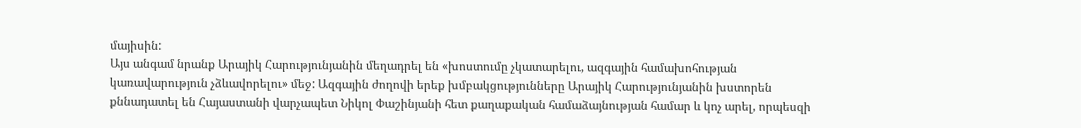մայիսին:
Այս անգամ նրանք Արայիկ Հարությունյանին մեղադրել են «խոստումը չկատարելու, ազգային համախոհության կառավարություն չձևավորելու» մեջ: Ազգային ժողովի երեք խմբակցությունները Արայիկ Հարությունյանին խստորեն քննադատել են Հայաստանի վարչապետ Նիկոլ Փաշինյանի հետ քաղաքական համաձայնության համար և կոչ արել, որպեսզի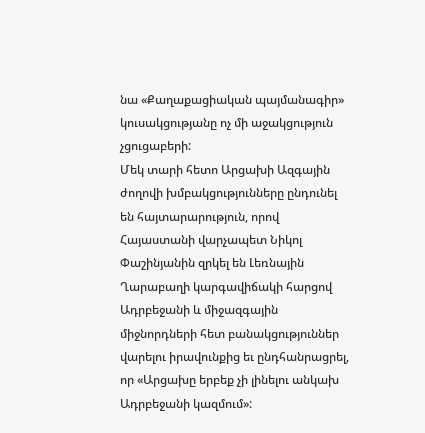նա «Քաղաքացիական պայմանագիր» կուսակցությանը ոչ մի աջակցություն չցուցաբերի:
Մեկ տարի հետո Արցախի Ազգային ժողովի խմբակցությունները ընդունել են հայտարարություն, որով Հայաստանի վարչապետ Նիկոլ Փաշինյանին զրկել են Լեռնային Ղարաբաղի կարգավիճակի հարցով Ադրբեջանի և միջազգային միջնորդների հետ բանակցություններ վարելու իրավունքից եւ ընդհանրացրել, որ «Արցախը երբեք չի լինելու անկախ Ադրբեջանի կազմում»: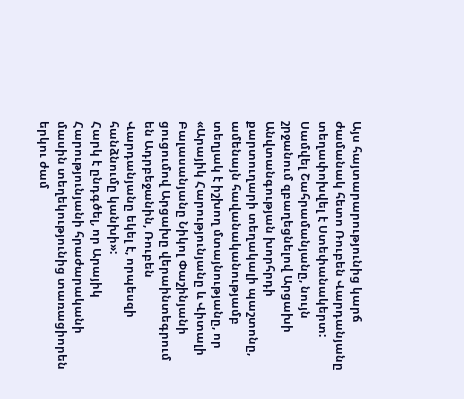Այս հայտարարությունից կարճ ժամանակ հետո Ռուբեն Վարդանյանը տեղափոխվել է Ստեփանակերտ: Սամվել Շահրամանյանը, նույն շրջանում զբաղեցնելով Արցախի Անվտանգության խորհրդի քարտուղարի տեղակալի պաշտոնը, ամենայն հավանականությամբ տեղյակ է իշխող մտայնությանը, որ «Արայիկ Հարությունյանը և Վիտալի Բալասանյանը Նիկոլ Փաշինյանի ցուցումով Արցախը վերաինտեգրում են Ադրբեջանին, Ռուբեն Վարդանյանը եկել է, որպեսզի հանձնումը կանխի»:
Հարկ է ընդգծել, որ Արայիկ Հարությունյանի հրաժարականի մասին տեղեկությունից տառացիորեն երկու ժամ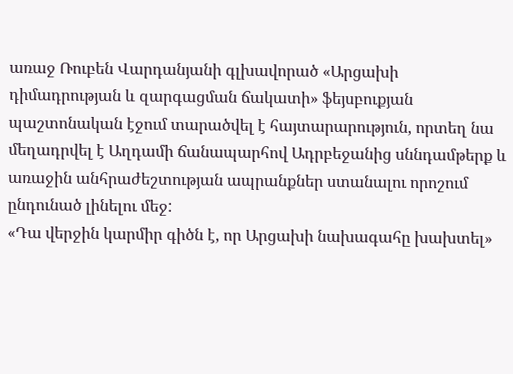առաջ Ռուբեն Վարդանյանի գլխավորած «Արցախի դիմադրության և զարգացման ճակատի» ֆեյսբուքյան պաշտոնական էջում տարածվել է հայտարարություն, որտեղ նա մեղադրվել է Աղդամի ճանապարհով Ադրբեջանից սննդամթերք և առաջին անհրաժեշտության ապրանքներ ստանալու որոշում ընդունած լինելու մեջ:
«Դա վերջին կարմիր գիծն է, որ Արցախի նախագահը խախտել»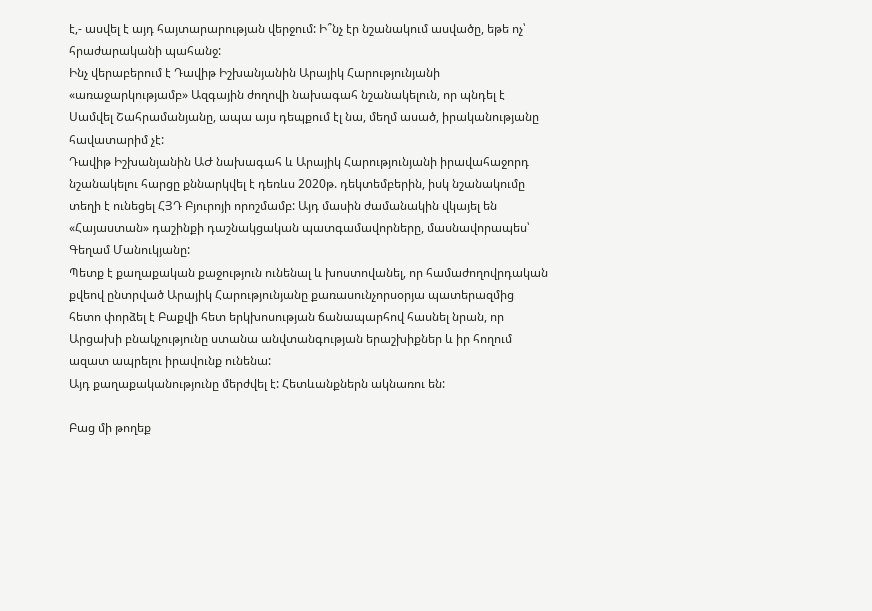է,- ասվել է այդ հայտարարության վերջում: Ի՞նչ էր նշանակում ասվածը, եթե ոչ՝ հրաժարականի պահանջ:
Ինչ վերաբերում է Դավիթ Իշխանյանին Արայիկ Հարությունյանի «առաջարկությամբ» Ազգային ժողովի նախագահ նշանակելուն, որ պնդել է Սամվել Շահրամանյանը, ապա այս դեպքում էլ նա, մեղմ ասած, իրականությանը հավատարիմ չէ:
Դավիթ Իշխանյանին ԱԺ նախագահ և Արայիկ Հարությունյանի իրավահաջորդ նշանակելու հարցը քննարկվել է դեռևս 2020թ. դեկտեմբերին, իսկ նշանակումը տեղի է ունեցել ՀՅԴ Բյուրոյի որոշմամբ: Այդ մասին ժամանակին վկայել են «Հայաստան» դաշինքի դաշնակցական պատգամավորները, մասնավորապես՝ Գեղամ Մանուկյանը:
Պետք է քաղաքական քաջություն ունենալ և խոստովանել, որ համաժողովրդական քվեով ընտրված Արայիկ Հարությունյանը քառասունչորսօրյա պատերազմից հետո փորձել է Բաքվի հետ երկխոսության ճանապարհով հասնել նրան, որ Արցախի բնակչությունը ստանա անվտանգության երաշխիքներ և իր հողում ազատ ապրելու իրավունք ունենա:
Այդ քաղաքականությունը մերժվել է: Հետևանքներն ակնառու են:

Բաց մի թողեք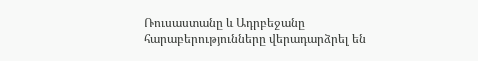Ռուսաստանը և Ադրբեջանը հարաբերությունները վերադարձրել են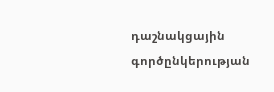դաշնակցային գործընկերության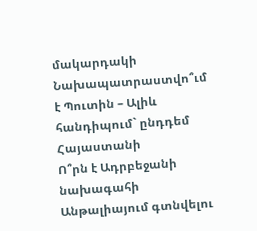մակարդակի
Նախապատրաստվո՞ւմ է Պուտին – Ալիև հանդիպում` ընդդեմ Հայաստանի
Ո՞րն է Ադրբեջանի նախագահի Անթալիայում գտնվելու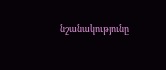նշանակությունը